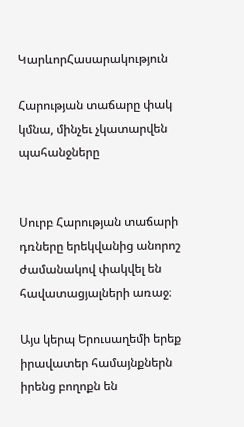ԿարևորՀասարակություն

Հարության տաճարը փակ կմնա, մինչեւ չկատարվեն պահանջները


Սուրբ Հարության տաճարի դռները երեկվանից անորոշ ժամանակով փակվել են հավատացյալների առաջ։

Այս կերպ Երուսաղեմի երեք իրավատեր համայնքներն իրենց բողոքն են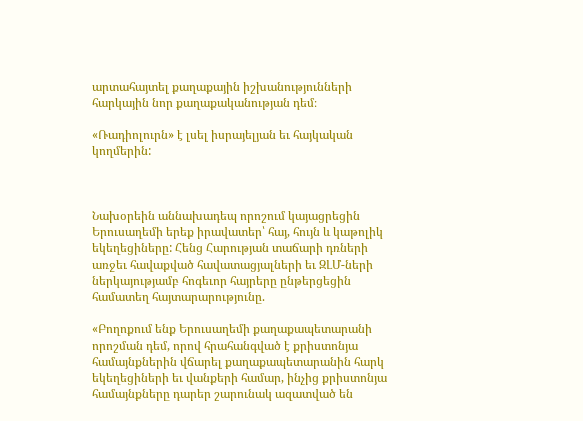արտահայտել քաղաքային իշխանությունների հարկային նոր քաղաքականության դեմ։

«Ռադիոլուրն» է լսել իսրայելյան եւ հայկական կողմերին:



Նախօրեին աննախադեպ որոշում կայացրեցին Երուսաղեմի երեք իրավատեր՝ հայ, հույն և կաթոլիկ եկեղեցիները: Հենց Հարության տաճարի դռների առջեւ հավաքված հավատացյալների եւ ԶԼՄ-ների ներկայությամբ հոգեւոր հայրերը ընթերցեցին համատեղ հայտարարությունը.

«Բողոքում ենք Երուսաղեմի քաղաքապետարանի որոշման դեմ, որով հրահանգված է քրիստոնյա համայնքներին վճարել քաղաքապետարանին հարկ եկեղեցիների եւ վանքերի համար, ինչից քրիստոնյա համայնքները դարեր շարունակ ազատված են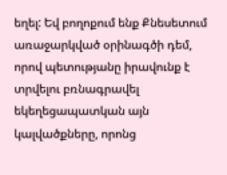եղել: Եվ բողոքում ենք Քնեսետում առաջարկված օրինագծի դեմ, որով պետությանը իրավունք է տրվելու բռնագրավել եկեղեցապատկան այն կալվածքները, որոնց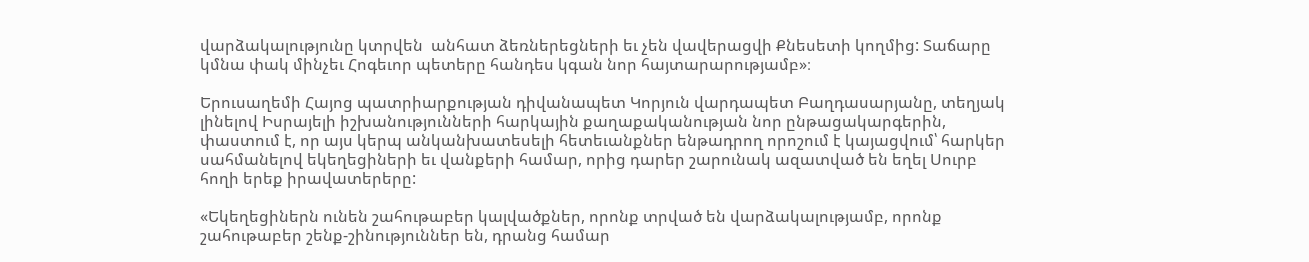վարձակալությունը կտրվեն  անհատ ձեռներեցների եւ չեն վավերացվի Քնեսետի կողմից: Տաճարը կմնա փակ մինչեւ Հոգեւոր պետերը հանդես կգան նոր հայտարարությամբ»։

Երուսաղեմի Հայոց պատրիարքության դիվանապետ Կորյուն վարդապետ Բաղդասարյանը, տեղյակ լինելով Իսրայելի իշխանությունների հարկային քաղաքականության նոր ընթացակարգերին, փաստում է, որ այս կերպ անկանխատեսելի հետեւանքներ ենթադրող որոշում է կայացվում՝ հարկեր սահմանելով եկեղեցիների եւ վանքերի համար, որից դարեր շարունակ ազատված են եղել Սուրբ հողի երեք իրավատերերը:

«Եկեղեցիներն ունեն շահութաբեր կալվածքներ, որոնք տրված են վարձակալությամբ, որոնք շահութաբեր շենք-շինություններ են, դրանց համար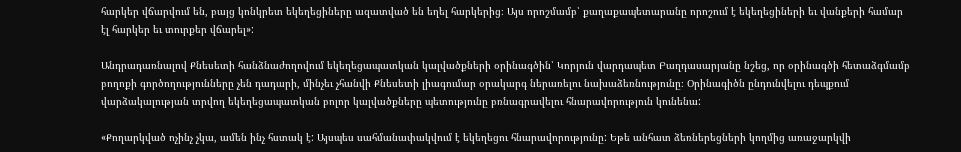հարկեր վճարվում են, բայց կոնկրետ եկեղեցիները ազատված են եղել հարկերից։ Այս որոշմամբ՝ քաղաքապետարանը որոշում է եկեղեցիների եւ վանքերի համար էլ հարկեր եւ տուրքեր վճարել»:

Անդրադառնալով Քնեսետի հանձնաժողովում եկեղեցապատկան կալվածքների օրինագծին՝ Կորյուն վարդապետ Բաղդասարյանը նշեց, որ օրինագծի հետաձգմամբ բողոքի գործողությունները չեն դադարի, մինչեւ չհանվի Քնեսետի լիագումար օրակարգ ներառելու նախաձեռնությունը։ Օրինագիծն ընդունվելու դեպքում վարձակալության տրվող եկեղեցապատկան բոլոր կալվածքները պետությունը բռնագրավելու հնարավորություն կունենա:

«Քողարկված ոչինչ չկա, ամեն ինչ հստակ է: Այսպես սահմանափակվում է եկեղեցու հնարավորությունը: Եթե անհատ ձեռներեցների կողմից առաջարկվի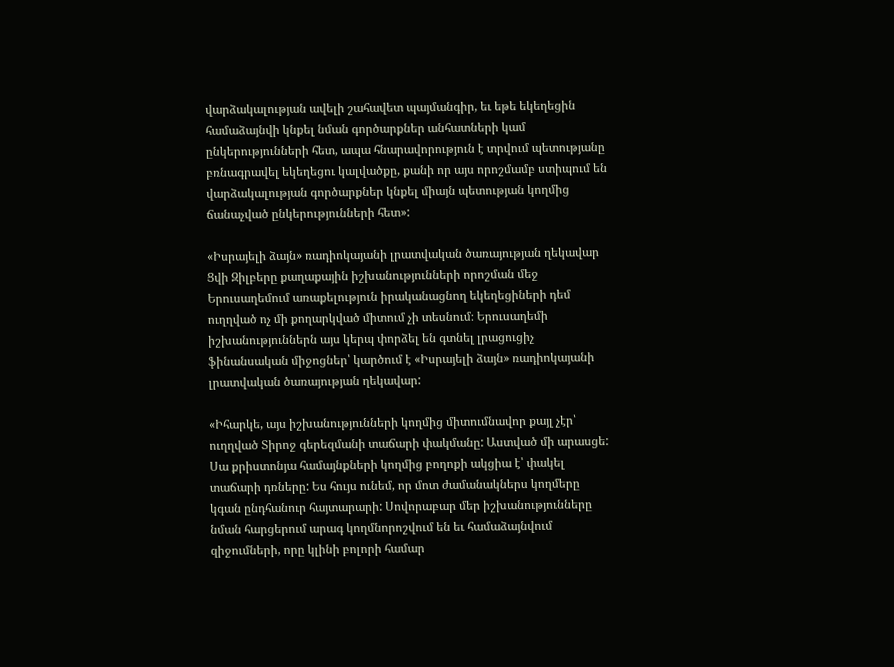վարձակալության ավելի շահավետ պայմանգիր, եւ եթե եկեղեցին համաձայնվի կնքել նման գործարքներ անհատների կամ ընկերությունների հետ, ապա հնարավորություն է տրվում պետությանը բռնագրավել եկեղեցու կալվածքը, քանի որ այս որոշմամբ ստիպում են վարձակալության գործարքներ կնքել միայն պետության կողմից ճանաչված ընկերությունների հետ»:

«Իսրայելի ձայն» ռադիոկայանի լրատվական ծառայության ղեկավար Ցվի Զիլբերը քաղաքային իշխանությունների որոշման մեջ Երուսաղեմում առաքելություն իրականացնող եկեղեցիների դեմ ուղղված ոչ մի քողարկված միտում չի տեսնում։ Երուսաղեմի իշխանություններն այս կերպ փորձել են գտնել լրացուցիչ ֆինանսական միջոցներ՝ կարծում է «Իսրայելի ձայն» ռադիոկայանի լրատվական ծառայության ղեկավար:

«Իհարկե, այս իշխանությունների կողմից միտումնավոր քայլ չէր՝ ուղղված Տիրոջ գերեզմանի տաճարի փակմանը: Աստված մի արասցե: Սա քրիստոնյա համայնքների կողմից բողոքի ակցիա է՝ փակել տաճարի դռները: Ես հույս ունեմ, որ մոտ ժամանակներս կողմերը կգան ընդհանուր հայտարարի: Սովորաբար մեր իշխանությունները նման հարցերում արագ կողմնորոշվում են եւ համաձայնվում զիջումների, որը կլինի բոլորի համար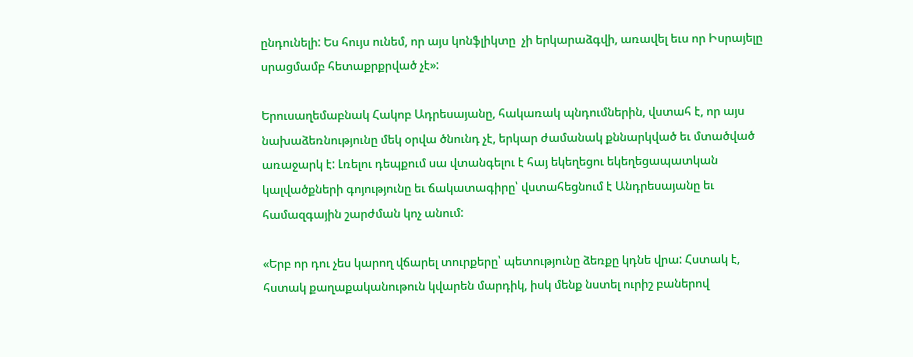ընդունելի: Ես հույս ունեմ, որ այս կոնֆլիկտը  չի երկարաձգվի, առավել եւս որ Իսրայելը սրացմամբ հետաքրքրված չէ»:

Երուսաղեմաբնակ Հակոբ Ադրեսայանը, հակառակ պնդումներին, վստահ է, որ այս նախաձեռնությունը մեկ օրվա ծնունդ չէ, երկար ժամանակ քննարկված եւ մտածված առաջարկ է: Լռելու դեպքում սա վտանգելու է հայ եկեղեցու եկեղեցապատկան կալվածքների գոյությունը եւ ճակատագիրը՝ վստահեցնում է Անդրեսայանը եւ համազգային շարժման կոչ անում:

«Երբ որ դու չես կարող վճարել տուրքերը՝ պետությունը ձեռքը կդնե վրա: Հստակ է, հստակ քաղաքականութուն կվարեն մարդիկ, իսկ մենք նստել ուրիշ բաներով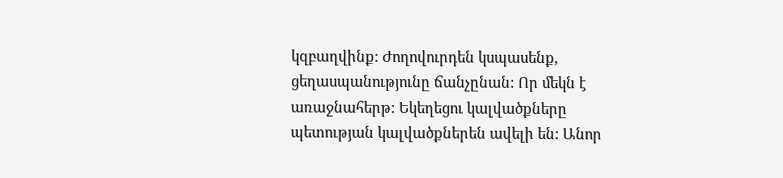կզբաղվինք: Ժողովուրդեն կսպասենք, ցեղասպանությունը ճանչընան: Որ մեկն է առաջնահերթ: Եկեղեցու կալվածքները պետության կալվածքներեն ավելի են: Անոր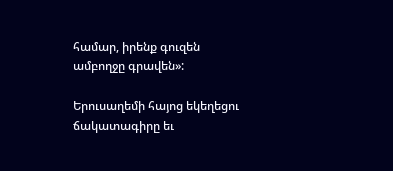համար, իրենք գուզեն ամբողջը գրավեն»:

Երուսաղեմի հայոց եկեղեցու ճակատագիրը եւ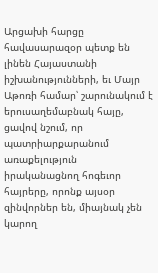Արցախի հարցը հավասարազօր պետք են լինեն Հայաստանի իշխանությունների, եւ Մայր Աթոռի համար՝ շարունակում է երուսաղեմաբնակ հայը, ցավով նշում, որ պատրիարքարանում առաքելություն իրականացնող հոգեւոր հայրերը, որոնք այսօր զինվորներ են, միայնակ չեն կարող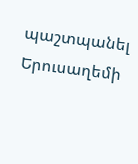պաշտպանել Երուսաղեմի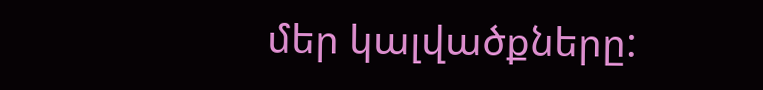մեր կալվածքները: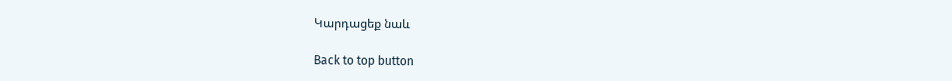Կարդացեք նաև

Back to top button